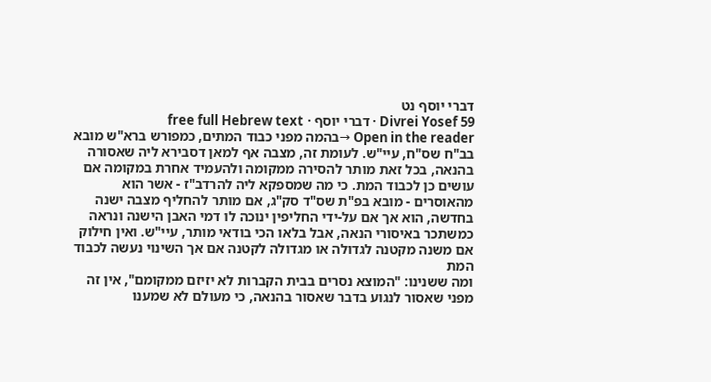דברי יוסף נט
Divrei Yosef 59 · דברי יוסף · free full Hebrew text
Open in the reader →בהמה מפני כבוד המתים, כמפורש ברא"ש מובא בב"ח שס"ח, עיי"ש. לעומת זה, מצבה אף למאן דסבירא ליה שאסורה בהנאה, בכל זאת מותר להסירה ממקומה ולהעמיד אחרת במקומה אם עושים כן לכבוד המת. כי מה שמספקא ליה להרדב"ז - אשר הוא מהאוסרים - מובא בפ"ת שס"ד סק"ג, אם מותר להחליף מצבה ישנה בחדשה, הוא אך אם על-ידי החליפין ינוכה לו דמי האבן הישנה ונראה כמשתכר באיסורי הנאה, אבל בלאו הכי בודאי מותר, עיי"ש. ואין חילוק אם משנה מקטנה לגדולה או מגדולה לקטנה אם אך השינוי נעשה לכבוד המת
ומה ששנינו: "המוצא נסרים בבית הקברות לא יזיזם ממקומם", אין זה מפני שאסור לנגוע בדבר שאסור בהנאה, כי מעולם לא שמענו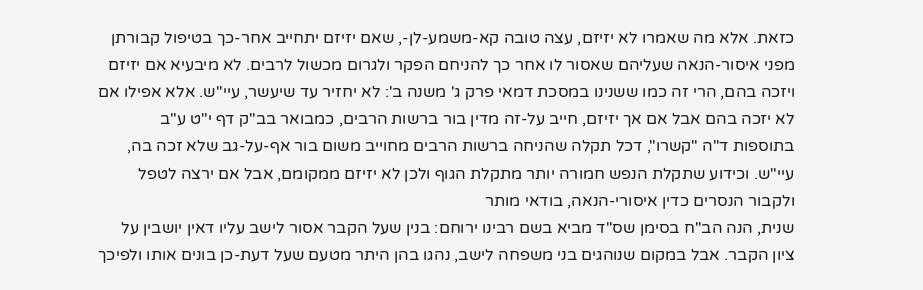כזאת. אלא מה שאמרו לא יזיזם, עצה טובה קא-משמע-לן-, שאם יזיזם יתחייב אחר-כך בטיפול קבורתן מפני איסור-הנאה שעליהם שאסור לו אחר כך להניחם הפקר ולגרום מכשול לרבים. לא מיבעיא אם יזיזם ויזכה בהם, הרי זה כמו ששנינו במסכת דמאי פרק ג' משנה ב': לא יחזיר עד שיעשר, עיי"ש. אלא אפילו אם לא יזכה בהם אבל אם אך יזיזם, חייב על-זה מדין בור ברשות הרבים, כמבואר בב"ק דף י"ט ע"ב בתוספות ד"ה "קשרו", דכל תקלה שהניחה ברשות הרבים מחוייב משום בור אף-על-גב שלא זכה בה, עיי"ש. וכידוע שתקלת הנפש חמורה יותר מתקלת הגוף ולכן לא יזיזם ממקומם, אבל אם ירצה לטפל ולקבור הנסרים כדין איסורי-הנאה, בודאי מותר
שנית, הנה הב"ח בסימן שס"ד מביא בשם רבינו ירוחם: בנין שעל הקבר אסור לישב עליו דאין יושבין על ציון הקבר. אבל במקום שנוהגים בני משפחה לישב, נהגו בהן היתר מטעם שעל דעת-כן בונים אותו ולפיכך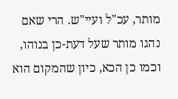מותר, עכ"ל ועיי"ש. הרי שאם נהגו מותר שעל דעת-כן בנוהו, וכמו כן הכא, כיון שהמקום הוא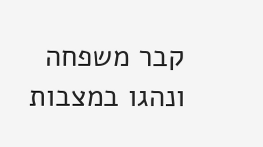קבר משפחה ונהגו במצבות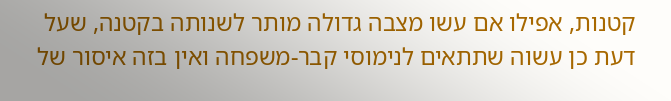קטנות, אפילו אם עשו מצבה גדולה מותר לשנותה בקטנה, שעל דעת כן עשוה שתתאים לנימוסי קבר-משפחה ואין בזה איסור של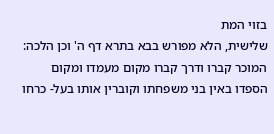בזוי המת
שלישית, הלא מפורש בבא בתרא דף ה' וכן הלכה: המוכר קברו ודרך קברו מקום מעמדו ומקום הספדו באין בני משפחתו וקוברין אותו בעל- כרחו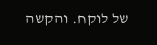של לוקח. והקשה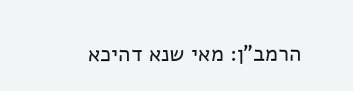הרמב"ן: מאי שנא דהיכא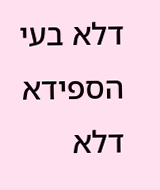דלא בעי הספידא דלא